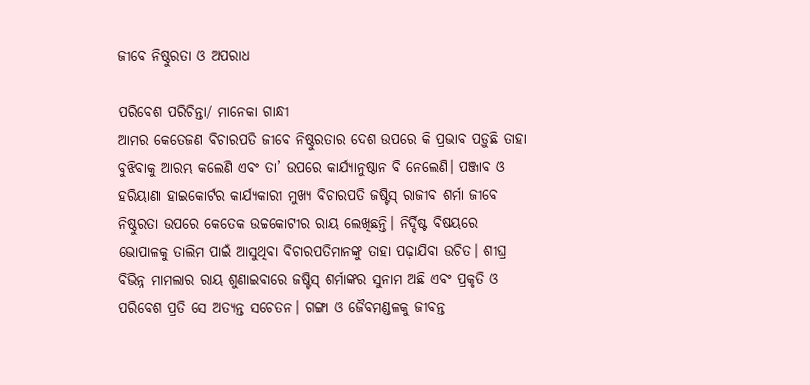ଜୀବେ ନିଷ୍ଠୁରତା ଓ ଅପରାଧ

ପରିବେଶ ପରିଚିନ୍ତା/ ମାନେକା ଗାନ୍ଧୀ
ଆମର କେତେଜଣ ବିଚାରପତି ଜୀବେ ନିଷ୍ଠୁରତାର ଦେଶ ଉପରେ କି ପ୍ରଭାବ ପଡ଼ୁଛି ତାହା ବୁଝିବାକୁ ଆରମ୍ଭ କଲେଣି ଏବଂ ତା’ ଉପରେ କାର୍ଯ୍ୟାନୁଷ୍ଠାନ ବି ନେଲେଣି। ପଞ୍ଜାବ ଓ ହରିୟାଣା ହାଇକୋର୍ଟର କାର୍ଯ୍ୟକାରୀ ମୁଖ୍ୟ ବିଚାରପତି ଜଷ୍ଟିସ୍‌ ରାଜୀବ ଶର୍ମା ଜୀବେ ନିଷ୍ଠୁରତା ଉପରେ କେତେକ ଉଚ୍ଚକୋଟୀର ରାୟ ଲେଖିଛନ୍ତି। ନିର୍ଦ୍ଦିଷ୍ଟ ବିଷୟରେ ଭୋପାଳକୁ ତାଲିମ ପାଇଁ ଆସୁଥିବା ବିଚାରପତିମାନଙ୍କୁ ତାହା ପଢ଼ାଯିବା ଉଚିତ। ଶୀଘ୍ର ବିଭିନ୍ନ ମାମଲାର ରାୟ ଶୁଣାଇବାରେ ଜଷ୍ଟିସ୍‌ ଶର୍ମାଙ୍କର ସୁନାମ ଅଛି ଏବଂ ପ୍ରକୃତି ଓ ପରିବେଶ ପ୍ରତି ସେ ଅତ୍ୟନ୍ତ ସଚେତନ। ଗଙ୍ଗା ଓ ଜୈବମଣ୍ଡଳକୁ ଜୀବନ୍ତ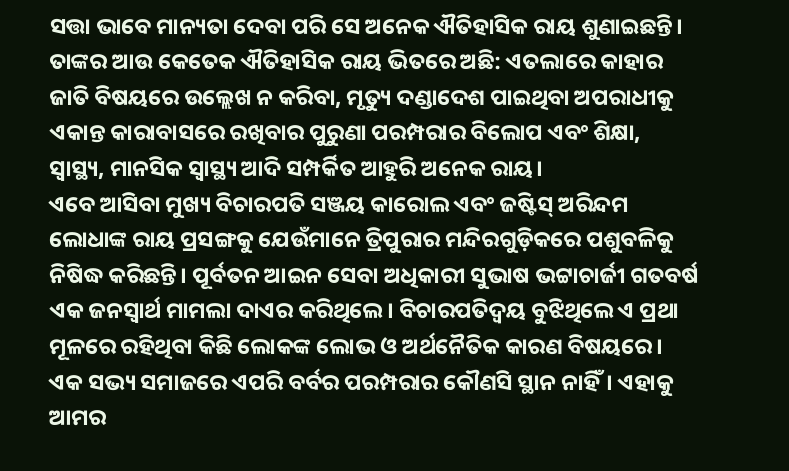ସତ୍ତା ଭାବେ ମାନ୍ୟତା ଦେବା ପରି ସେ ଅନେକ ଐତିହାସିକ ରାୟ ଶୁଣାଇଛନ୍ତି। ତାଙ୍କର ଆଉ କେତେକ ଐତିହାସିକ ରାୟ ଭିତରେ ଅଛି: ଏତଲାରେ କାହାର ଜାତି ବିଷୟରେ ଉଲ୍ଲେଖ ନ କରିବା, ମୃତ୍ୟୁ ଦଣ୍ଡାଦେଶ ପାଇଥିବା ଅପରାଧୀକୁ ଏକାନ୍ତ କାରାବାସରେ ରଖିବାର ପୁରୁଣା ପରମ୍ପରାର ବିଲୋପ ଏବଂ ଶିକ୍ଷା, ସ୍ବାସ୍ଥ୍ୟ, ମାନସିକ ସ୍ବାସ୍ଥ୍ୟ ଆଦି ସମ୍ପର୍କିତ ଆହୁରି ଅନେକ ରାୟ।
ଏବେ ଆସିବା ମୁଖ୍ୟ ବିଚାରପତି ସଞ୍ଜୟ କାରୋଲ ଏବଂ ଜଷ୍ଟିସ୍‌ ଅରିନ୍ଦମ ଲୋଧାଙ୍କ ରାୟ ପ୍ରସଙ୍ଗକୁ ଯେଉଁମାନେ ତ୍ରିପୁରାର ମନ୍ଦିରଗୁଡ଼ିକରେ ପଶୁବଳିକୁ ନିଷିଦ୍ଧ କରିଛନ୍ତି। ପୂର୍ବତନ ଆଇନ ସେବା ଅଧିକାରୀ ସୁଭାଷ ଭଟ୍ଟାଚାର୍ଜୀ ଗତବର୍ଷ ଏକ ଜନସ୍ବାର୍ଥ ମାମଲା ଦାଏର କରିଥିଲେ। ବିଚାରପତିଦ୍ୱୟ ବୁଝିଥିଲେ ଏ ପ୍ରଥା ମୂଳରେ ରହିଥିବା କିଛି ଲୋକଙ୍କ ଲୋଭ ଓ ଅର୍ଥନୈତିକ କାରଣ ବିଷୟରେ। ଏକ ସଭ୍ୟ ସମାଜରେ ଏପରି ବର୍ବର ପରମ୍ପରାର କୌଣସି ସ୍ଥାନ ନାହିଁ। ଏହାକୁ ଆମର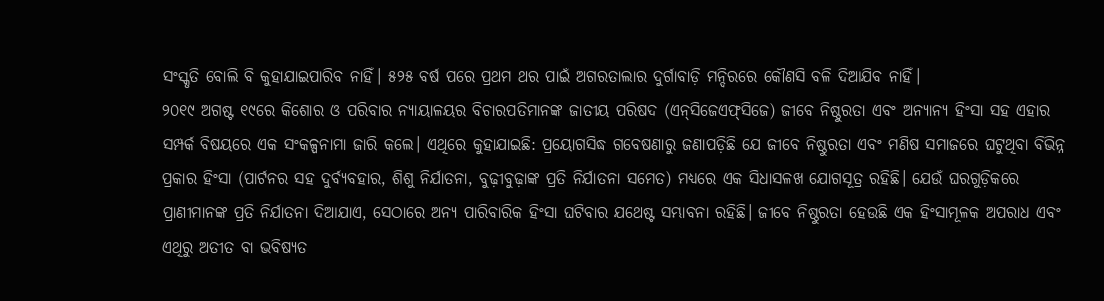ସଂସ୍କୃତି ବୋଲି ବି କୁହାଯାଇପାରିବ ନାହିଁ। ୫୨୫ ବର୍ଷ ପରେ ପ୍ରଥମ ଥର ପାଇଁ ଅଗରତାଲାର ଦୁର୍ଗାବାଡ଼ି ମନ୍ଦିରରେ କୌଣସି ବଳି ଦିଆଯିବ ନାହିଁ।
୨୦୧୯ ଅଗଷ୍ଟ ୧୯ରେ କିଶୋର ଓ ପରିବାର ନ୍ୟାୟାଳୟର ବିଚାରପତିମାନଙ୍କ ଜାତୀୟ ପରିଷଦ (ଏନ୍‌ସିଜେଏଫ୍‌ସିଜେ) ଜୀବେ ନିଷ୍ଠୁରତା ଏବଂ ଅନ୍ୟାନ୍ୟ ହିଂସା ସହ ଏହାର ସମ୍ପର୍କ ବିଷୟରେ ଏକ ସଂକଳ୍ପନାମା ଜାରି କଲେ। ଏଥିରେ କୁହାଯାଇଛି: ପ୍ରୟୋଗସିଦ୍ଧ ଗବେଷଣାରୁ ଜଣାପଡ଼ିଛି ଯେ ଜୀବେ ନିଷ୍ଠୁରତା ଏବଂ ମଣିଷ ସମାଜରେ ଘଟୁଥିବା ବିଭିନ୍ନ ପ୍ରକାର ହିଂସା (ପାର୍ଟନର ସହ ଦୁର୍ବ୍ୟବହାର, ଶିଶୁ ନିର୍ଯାତନା, ବୁଢ଼ୀବୁଢ଼ାଙ୍କ ପ୍ରତି ନିର୍ଯାତନା ସମେତ) ମଧ୍ୟରେ ଏକ ସିଧାସଳଖ ଯୋଗସୂତ୍ର ରହିଛି। ଯେଉଁ ଘରଗୁଡ଼ିକରେ ପ୍ରାଣୀମାନଙ୍କ ପ୍ରତି ନିର୍ଯାତନା ଦିଆଯାଏ, ସେଠାରେ ଅନ୍ୟ ପାରିବାରିକ ହିଂସା ଘଟିବାର ଯଥେଷ୍ଟ ସମ୍ଭାବନା ରହିଛି। ଜୀବେ ନିଷ୍ଠୁରତା ହେଉଛି ଏକ ହିଂସାମୂଳକ ଅପରାଧ ଏବଂ ଏଥିରୁ ଅତୀତ ବା ଭବିଷ୍ୟତ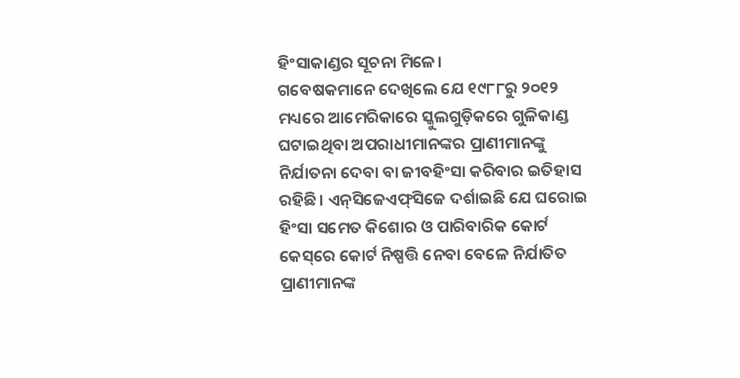ହିଂସାକାଣ୍ଡର ସୂଚନା ମିଳେ।
ଗବେଷକମାନେ ଦେଖିଲେ ଯେ ୧୯୮୮ରୁ ୨୦୧୨ ମଧ୍ୟରେ ଆମେରିକାରେ ସ୍କୁଲଗୁଡ଼ିକରେ ଗୁଳିକାଣ୍ଡ ଘଟାଇଥିବା ଅପରାଧୀମାନଙ୍କର ପ୍ରାଣୀମାନଙ୍କୁ ନିର୍ଯାତନା ଦେବା ବା ଜୀବହିଂସା କରିବାର ଇତିହାସ ରହିଛି। ଏନ୍‌ସିଜେଏଫ୍‌ସିଜେ ଦର୍ଶାଇଛି ଯେ ଘରୋଇ ହିଂସା ସମେତ କିଶୋର ଓ ପାରିବାରିକ କୋର୍ଟ କେସ୍‌ରେ କୋର୍ଟ ନିଷ୍ପତ୍ତି ନେବା ବେଳେ ନିର୍ଯାତିତ ପ୍ରାଣୀମାନଙ୍କ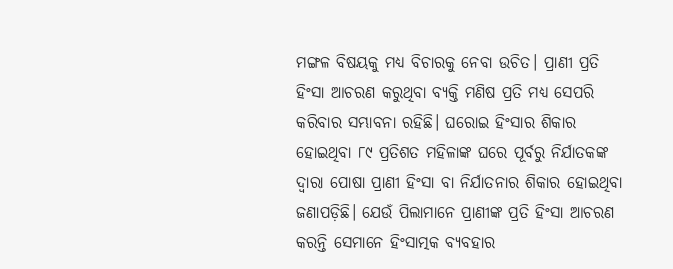ମଙ୍ଗଳ ବିଷୟକୁ ମଧ୍ୟ ବିଚାରକୁ ନେବା ଉଚିତ। ପ୍ରାଣୀ ପ୍ରତି ହିଂସା ଆଚରଣ କରୁଥିବା ବ୍ୟକ୍ତି ମଣିଷ ପ୍ରତି ମଧ୍ୟ ସେପରି କରିବାର ସମ୍ଭାବନା ରହିଛି। ଘରୋଇ ହିଂସାର ଶିକାର ହୋଇଥିବା ୮୯ ପ୍ରତିଶତ ମହିଳାଙ୍କ ଘରେ ପୂର୍ବରୁ ନିର୍ଯାତକଙ୍କ ଦ୍ୱାରା ପୋଷା ପ୍ରାଣୀ ହିଂସା ବା ନିର୍ଯାତନାର ଶିକାର ହୋଇଥିବା ଜଣାପଡ଼ିଛି। ଯେଉଁ ପିଲାମାନେ ପ୍ରାଣୀଙ୍କ ପ୍ରତି ହିଂସା ଆଚରଣ କରନ୍ତି ସେମାନେ ହିଂସାତ୍ମକ ବ୍ୟବହାର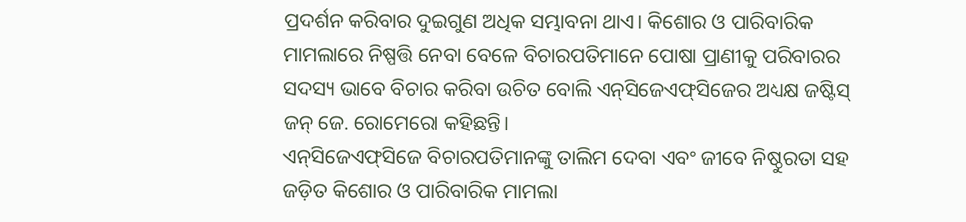ପ୍ରଦର୍ଶନ କରିବାର ଦୁଇଗୁଣ ଅଧିକ ସମ୍ଭାବନା ଥାଏ। କିଶୋର ଓ ପାରିବାରିକ ମାମଲାରେ ନିଷ୍ପତ୍ତି ନେବା ବେଳେ ବିଚାରପତିମାନେ ପୋଷା ପ୍ରାଣୀକୁ ପରିବାରର ସଦସ୍ୟ ଭାବେ ବିଚାର କରିବା ଉଚିତ ବୋଲି ଏନ୍‌ସିଜେଏଫ୍‌ସିଜେର ଅଧ୍ୟକ୍ଷ ଜଷ୍ଟିସ୍‌ ଜନ୍‌ ଜେ. ରୋମେରୋ କହିଛନ୍ତି।
ଏନ୍‌ସିଜେଏଫ୍‌ସିଜେ ବିଚାରପତିମାନଙ୍କୁ ତାଲିମ ଦେବା ଏବଂ ଜୀବେ ନିଷ୍ଠୁରତା ସହ ଜଡ଼ିତ କିଶୋର ଓ ପାରିବାରିକ ମାମଲା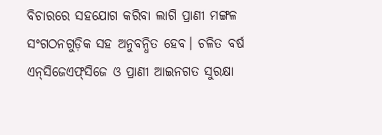ବିଚାରରେ ସହଯୋଗ କରିବା ଲାଗି ପ୍ରାଣୀ ମଙ୍ଗଳ ସଂଗଠନଗୁଡ଼ିକ ସହ ଅନୁବନ୍ଧିତ ହେବ। ଚଳିତ ବର୍ଷ ଏନ୍‌ସିଜେଏଫ୍‌ସିଜେ ଓ ପ୍ରାଣୀ ଆଇନଗତ ସୁରକ୍ଷା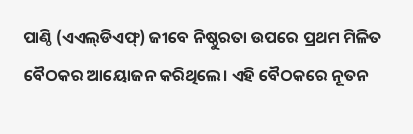ପାଣ୍ଠି (ଏଏଲ୍‌ଡିଏଫ୍‌) ଜୀବେ ନିଷ୍ଠୁରତା ଉପରେ ପ୍ରଥମ ମିଳିତ ବୈଠକର ଆୟୋଜନ କରିଥିଲେ। ଏହି ବୈଠକରେ ନୂତନ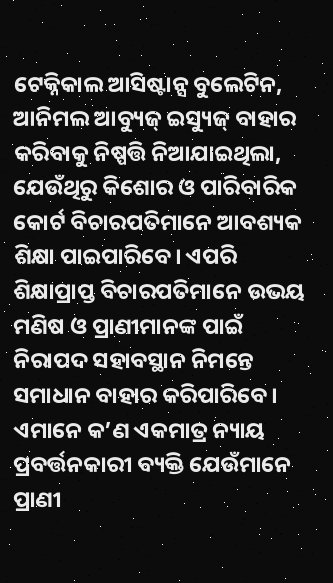ଟେକ୍ନିକାଲ ଆସିଷ୍ଟାନ୍ସ ବୁଲେଟିନ, ଆନିମଲ ଆବ୍ୟୁଜ୍‌ ଇସ୍ୟୁଜ୍‌ ବାହାର କରିବାକୁ ନିଷ୍ପତ୍ତି ନିଆଯାଇଥିଲା, ଯେଉଁଥିରୁ କିଶୋର ଓ ପାରିବାରିକ କୋର୍ଟ ବିଚାରପତିମାନେ ଆବଶ୍ୟକ ଶିକ୍ଷା ପାଇପାରିବେ। ଏପରି ଶିକ୍ଷାପ୍ରାପ୍ତ ବିଚାରପତିମାନେ ଉଭୟ ମଣିଷ ଓ ପ୍ରାଣୀମାନଙ୍କ ପାଇଁ ନିରାପଦ ସହାବସ୍ଥାନ ନିମନ୍ତେ ସମାଧାନ ବାହାର କରିପାରିବେ।
ଏମାନେ କ’ଣ ଏକମାତ୍ର ନ୍ୟାୟ ପ୍ରବର୍ତ୍ତନକାରୀ ବ୍ୟକ୍ତି ଯେଉଁମାନେ ପ୍ରାଣୀ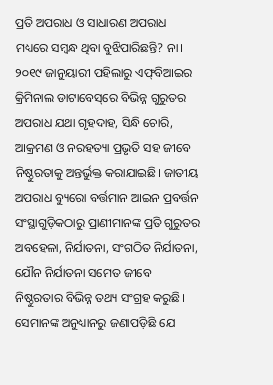ପ୍ରତି ଅପରାଧ ଓ ସାଧାରଣ ଅପରାଧ ମଧ୍ୟରେ ସମ୍ବନ୍ଧ ଥିବା ବୁଝିପାରିଛନ୍ତି? ନା। ୨୦୧୯ ଜାନୁୟାରୀ ପହିଲାରୁ ଏଫ୍‌ବିଆଇର କ୍ରିମିନାଲ ଡାଟାବେସ୍‌ରେ ବିଭିନ୍ନ ଗୁରୁତର ଅପରାଧ ଯଥା ଗୃହଦାହ, ସିନ୍ଧି ଚୋରି, ଆକ୍ରମଣ ଓ ନରହତ୍ୟା ପ୍ରଭୃତି ସହ ଜୀବେ ନିଷ୍ଠୁରତାକୁ ଅନ୍ତର୍ଭୁକ୍ତ କରାଯାଇଛି। ଜାତୀୟ ଅପରାଧ ବ୍ୟୁରୋ ବର୍ତ୍ତମାନ ଆଇନ ପ୍ରବର୍ତ୍ତନ ସଂସ୍ଥାଗୁଡ଼ିକଠାରୁ ପ୍ରାଣୀମାନଙ୍କ ପ୍ରତି ଗୁରୁତର ଅବହେଳା, ନିର୍ଯାତନା, ସଂଗଠିତ ନିର୍ଯାତନା, ଯୌନ ନିର୍ଯାତନା ସମେତ ଜୀବେ ନିଷ୍ଠୁରତାର ବିଭିନ୍ନ ତଥ୍ୟ ସଂଗ୍ରହ କରୁଛି। ସେମାନଙ୍କ ଅନୁଧ୍ୟାନରୁ ଜଣାପଡ଼ିଛି ଯେ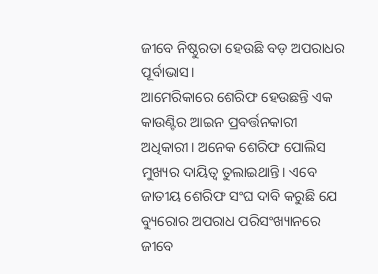ଜୀବେ ନିଷ୍ଠୁରତା ହେଉଛି ବଡ଼ ଅପରାଧର ପୂର୍ବାଭାସ।
ଆମେରିକାରେ ଶେରିଫ ହେଉଛନ୍ତି ଏକ କାଉଣ୍ଟିର ଆଇନ ପ୍ରବର୍ତ୍ତନକାରୀ ଅଧିକାରୀ। ଅନେକ ଶେରିଫ ପୋଲିସ ମୁଖ୍ୟର ଦାୟିତ୍ୱ ତୁଲାଇଥାନ୍ତି। ଏବେ ଜାତୀୟ ଶେରିଫ ସଂଘ ଦାବି କରୁଛି ଯେ ବ୍ୟୁରୋର ଅପରାଧ ପରିସଂଖ୍ୟାନରେ ଜୀବେ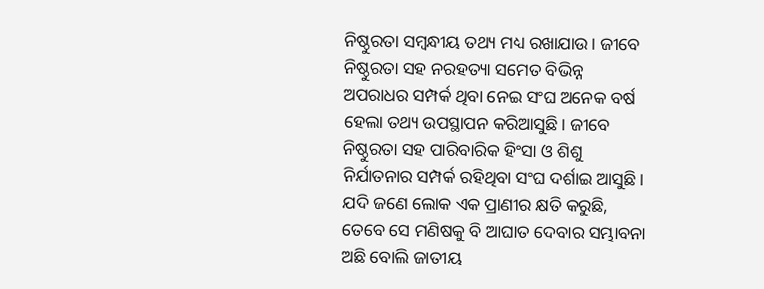ନିଷ୍ଠୁରତା ସମ୍ବନ୍ଧୀୟ ତଥ୍ୟ ମଧ୍ୟ ରଖାଯାଉ। ଜୀବେ ନିଷ୍ଠୁରତା ସହ ନରହତ୍ୟା ସମେତ ବିଭିନ୍ନ ଅପରାଧର ସମ୍ପର୍କ ଥିବା ନେଇ ସଂଘ ଅନେକ ବର୍ଷ ହେଲା ତଥ୍ୟ ଉପସ୍ଥାପନ କରିଆସୁଛି। ଜୀବେ ନିଷ୍ଠୁରତା ସହ ପାରିବାରିକ ହିଂସା ଓ ଶିଶୁ ନିର୍ଯାତନାର ସମ୍ପର୍କ ରହିଥିବା ସଂଘ ଦର୍ଶାଇ ଆସୁଛି। ଯଦି ଜଣେ ଲୋକ ଏକ ପ୍ରାଣୀର କ୍ଷତି କରୁଛି, ତେବେ ସେ ମଣିଷକୁ ବି ଆଘାତ ଦେବାର ସମ୍ଭାବନା ଅଛି ବୋଲି ଜାତୀୟ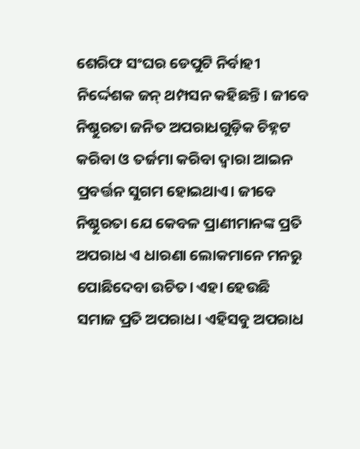ଶେରିଫ ସଂଘର ଡେପୁଟି ନିର୍ବାହୀ ନିର୍ଦ୍ଦେଶକ ଜନ୍‌ ଥମ୍ପସନ କହିଛନ୍ତି। ଜୀବେ ନିଷ୍ଠୁରତା ଜନିତ ଅପରାଧଗୁଡ଼ିକ ଚିହ୍ନଟ କରିବା ଓ ତର୍ଜମା କରିବା ଦ୍ୱାରା ଆଇନ ପ୍ରବର୍ତ୍ତନ ସୁଗମ ହୋଇଥାଏ। ଜୀବେ ନିଷ୍ଠୁରତା ଯେ କେବଳ ପ୍ରାଣୀମାନଙ୍କ ପ୍ରତି ଅପରାଧ ଏ ଧାରଣା ଲୋକମାନେ ମନରୁ ପୋଛିଦେବା ଉଚିତ। ଏହା ହେଉଛି ସମାଜ ପ୍ରତି ଅପରାଧ। ଏହିସବୁ ଅପରାଧ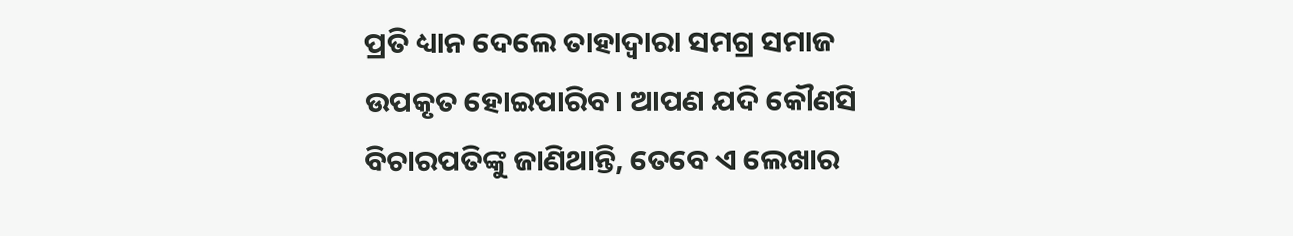ପ୍ରତି ଧ୍ୟାନ ଦେଲେ ତାହାଦ୍ୱାରା ସମଗ୍ର ସମାଜ ଉପକୃତ ହୋଇପାରିବ। ଆପଣ ଯଦି କୌଣସି ବିଚାରପତିଙ୍କୁ ଜାଣିଥାନ୍ତି, ତେବେ ଏ ଲେଖାର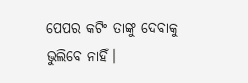ପେପର କଟିଂ ତାଙ୍କୁ ଦେବାକୁ ଭୁଲିବେ ନାହିଁ।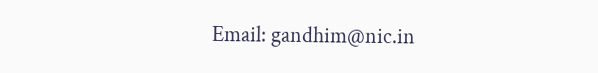Email: gandhim@nic.in